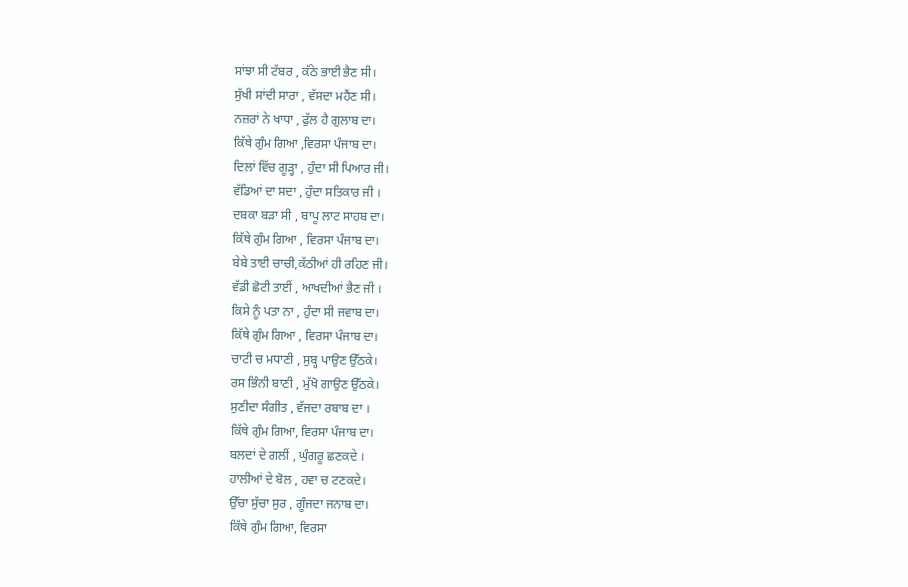ਸਾਂਝਾ ਸੀ ਟੱਬਰ , ਕੱਠੇ ਭਾਈ ਭੈਣ ਸੀ।
ਸੁੱਖੀ ਸਾਂਦੀ ਸਾਰਾ , ਵੱਸਦਾ ਮਹੈਂਣ ਸੀ।
ਨਜ਼ਰਾਂ ਨੇ ਖਾਧਾ , ਫੁੱਲ ਹੈ ਗੁਲਾਬ ਦਾ।
ਕਿੱਥੇ ਗੁੰਮ ਗਿਆ ,ਵਿਰਸਾ ਪੰਜਾਬ ਦਾ।
ਦਿਲਾਂ ਵਿੱਚ ਗੂੜ੍ਹਾ , ਹੁੰਦਾ ਸੀ ਪਿਆਰ ਜੀ।
ਵੱਡਿਆਂ ਦਾ ਸਦਾ , ਹੁੰਦਾ ਸਤਿਕਾਰ ਜੀ ।
ਦਬਕਾ ਬੜਾ ਸੀ , ਬਾਪੂ ਲਾਟ ਸਾਹਬ ਦਾ।
ਕਿੱਥੇ ਗੁੰਮ ਗਿਆ , ਵਿਰਸਾ ਪੰਜਾਬ ਦਾ।
ਬੇਬੇ ਤਾਈ ਚਾਚੀ,ਕੱਠੀਆਂ ਹੀ ਰਹਿਣ ਜੀ।
ਵੱਡੀ ਛੋਟੀ ਤਾਈਂ , ਆਖਦੀਆਂ ਭੈਣ ਜੀ ।
ਕਿਸੇ ਨੂੰ ਪਤਾ ਨਾ , ਹੁੰਦਾ ਸੀ ਜਵਾਬ ਦਾ।
ਕਿੱਥੇ ਗੁੰਮ ਗਿਆ , ਵਿਰਸਾ ਪੰਜਾਬ ਦਾ।
ਚਾਟੀ ਚ ਮਧਾਣੀ , ਸੁਬ੍ਹ ਪਾਉਣ ਉੱਠਕੇ।
ਰਸ ਭਿੰਨੀ ਬਾਣੀ , ਮੁੱਖੋ ਗਾਉਣ ਉੱਠਕੇ।
ਸੁਣੀਦਾ ਸੰਗੀਤ , ਵੱਜਦਾ ਰਬਾਬ ਦਾ ।
ਕਿੱਥੇ ਗੁੰਮ ਗਿਆ, ਵਿਰਸਾ ਪੰਜਾਬ ਦਾ।
ਬਲਦਾਂ ਦੇ ਗਲੀਂ , ਘੁੰਗਰੂ ਛਣਕਦੇ ।
ਹਾਲੀਆਂ ਦੇ ਬੋਲ , ਹਵਾ ਚ ਟਣਕਦੇ।
ਉੱਚਾ ਸੁੱਚਾ ਸੁਰ , ਗੂੰਜਦਾ ਜਨਾਬ ਦਾ।
ਕਿੱਥੇ ਗੁੰਮ ਗਿਆ, ਵਿਰਸਾ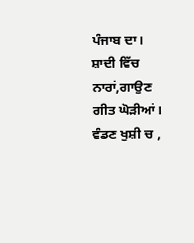ਪੰਜਾਬ ਦਾ।
ਸ਼ਾਦੀ ਵਿੱਚ ਨਾਰਾਂ,ਗਾਉਣ ਗੀਤ ਘੋੜੀਆਂ।
ਵੰਡਣ ਖੁਸ਼ੀ ਚ ,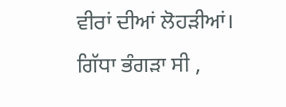ਵੀਰਾਂ ਦੀਆਂ ਲੋਹੜੀਆਂ।
ਗਿੱਧਾ ਭੰਗੜਾ ਸੀ ,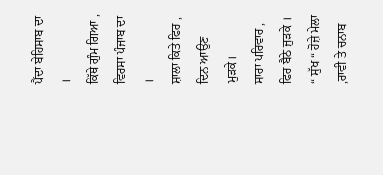ਪੈਂਦਾ ਬੇਹਿਸਾਬ ਦਾ ।
ਕਿੱਥੇ ਗੁੰਮ ਗਿਆ , ਵਿਰਸਾ ਪੰਜਾਬ ਦਾ ।
ਸ਼ਾਲਾ ਕਿਤੇ ਫਿਰ , ਦਿਨ ਆਉਣ ਮੁੜਕੇ।
ਸਾਰਾ ਪਰਿਵਾਰ , ਫਿਰ ਬੈਠੇ ਜੁੜਕੇ ।
“ ਸੁੱਖ “ ਹੋਜ਼ੇ ਮੇਲਾ ,ਰਾਵੀ ਤੇ ਚਨਾਬ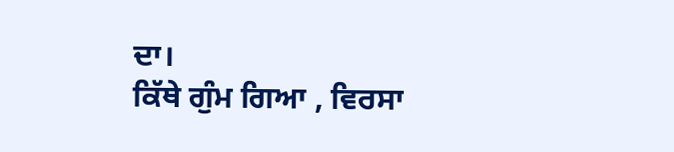ਦਾ।
ਕਿੱਥੇ ਗੁੰਮ ਗਿਆ , ਵਿਰਸਾ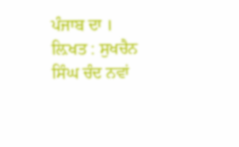ਪੰਜਾਬ ਦਾ ।
ਲ਼ਿਖਤ : ਸੁਖਚੈਨ ਸਿੰਘ ਚੰਦ ਨਵਾਂ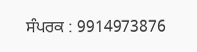ਸੰਪਰਕ : 9914973876